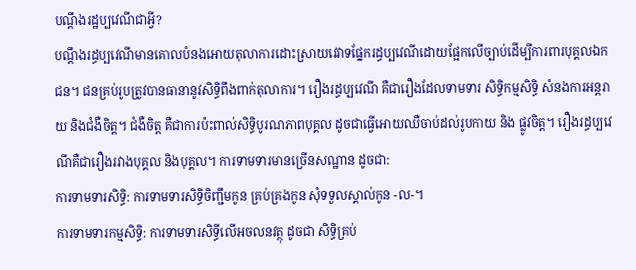បណ្តឹងរដ្ឋប្បវេណីជាអ្វី?
បណ្តឹងរដ្ធប្បវេណីមានគោលបំនងអោយតុលាការដោះស្រាយវេវាទផ្នែករដ្ធប្បវេណីដោយផ្អែកលើច្បាប់ដើម្បីការពារបុគ្គលឯកជន។ ជនគ្រប់រូបត្រូវបានធានានូវសិទ្ធិពឹងពាក់តុលាការ។ រឿងរដ្ធប្បវេណី គឺជារឿងដែលទាមទារ សិទ្ធិកម្មសិទ្ធិ សំនងការអន្តរាយ និងជំងឺចិត្ត។ ជំងឺចិត្ត គឺជាការប៉ះពាល់សិទ្ធិបូរណភាពបុគ្គល ដូចជាធ្វើអោយឈឺចាប់ដល់រូបកាយ និង ផ្លូវចិត្ត។ រឿងរដ្ធប្បវេណីគឺជារឿងរវាងបុគ្គល និងបុគ្គល។ ការទាមទារមានច្រើនសណ្ឋាន ដូចជា:
ការទាមទារសិទ្ធិ: ការទាមទារសិទ្ធិចិញ្ជឹមកូន គ្រប់គ្រងកូន សុំទទួលស្គាល់កូន -ល-។
ការទាមទារកម្មសិទ្ធិ: ការទាមទារសិទ្ធីលើអចលនវត្ថុ ដូចជា សិទ្ធិគ្រប់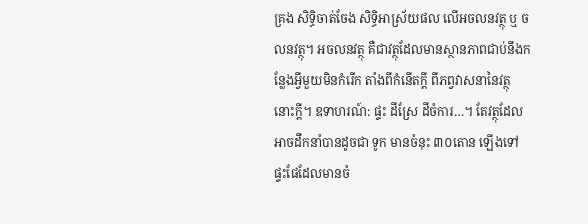គ្រង សិទ្ធិចាត់ចែង សិទ្ធិអាស្រ័យផល លើអចលនវត្ថុ ឬ ចលនវត្ថុ។ អចលនវត្ថុ គឺជាវត្ថុដែលមានស្ថានភាពជាប់នឹងកន្លែងអ្វីមួយមិនកំរើក តាំងពីកំនើតក្តី ពីភព្វវាសនានៃវត្ថុនោះក្តី។ ឧទាហរណ៍: ផ្ទះ ដីស្រែ ដីចំការ…។ តែវត្ថុដែលអាចដឹកនាំបានដូចជា ទូក មានចំនុះ ៣០តោន ឡើងទៅ ផ្ទះផែដែលមានចំ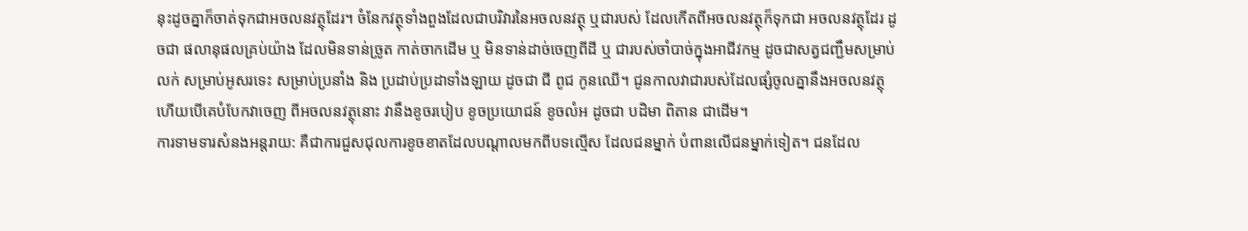នុះដូចគ្នាក៏ចាត់ទុកជាអចលនវត្ថុដែរ។ ចំនែកវត្ថុទាំងពួងដែលជាបរិវារនៃអចលនវត្ថុ ឬជារបស់ ដែលកើតពីអចលនវត្ថុក៏ទុកជា អចលនវត្ថុដែរ ដូចជា ផលានុផលគ្រប់យ៉ាង ដែលមិនទាន់ច្រូត កាត់ចាកដើម ឬ មិនទាន់ដាច់ចេញពីដី ឬ ជារបស់ចាំបាច់ក្នុងអាជីវកម្ម ដូចជាសត្វជញ្ជឹមសម្រាប់លក់ សម្រាប់អូសរទេះ សម្រាប់ប្រនាំង និង ប្រដាប់ប្រដាទាំងឡាយ ដូចជា ជី ពូជ កូនឈើ។ ជូនកាលវាជារបស់ដែលផ្សំចូលគ្នានឹងអចលនវត្ថុ ហើយបើគេបំបែកវាចេញ ពីអចលនវត្ថុនោះ វានឹងខូចរបៀប ខូចប្រយោជន៍ ខូចលំអ ដូចជា បដិមា ពិតាន ជាដើម។
ការទាមទារសំនងអន្តរាយ: គឺជាការជួសជុលការខូចខាតដែលបណ្តាលមកពីបទល្មើស ដែលជនម្នាក់ បំពានលើជនម្នាក់ទៀត។ ជនដែល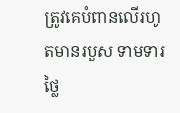ត្រូវគេបំពានលើរហូតមានរបួស ទាមទារថ្លៃ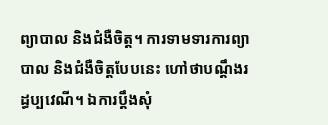ព្យាបាល និងជំងឺចិត្ត។ ការទាមទារការព្យាបាល និងជំងឺចិត្តបែបនេះ ហៅថាបណ្តឹងរដ្ធប្បវេណី។ ឯការប្តឹងសុំ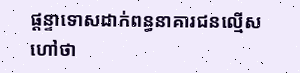ផ្តន្ទាទោសដាក់ពន្ធនាគារជនល្មើស ហៅថា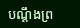បណ្តឹងព្រ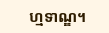ហ្មទាណ្ឌ។